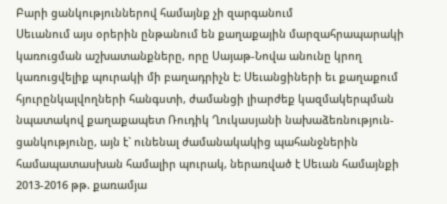Բարի ցանկություններով համայնք չի զարգանում
Սեւանում այս օրերին ընթանում են քաղաքային մարզահրապարակի կառուցման աշխատանքները, որը Սայաթ-Նովա անունը կրող կառուցվելիք պուրակի մի բաղադրիչն է: Սեւանցիների եւ քաղաքում հյուրընկալվողների հանգստի, ժամանցի լիարժեք կազմակերպման նպատակով քաղաքապետ Ռուդիկ Ղուկասյանի նախաձեռնություն-ցանկությունը, այն է` ունենալ ժամանակակից պահանջներին համապատասխան համալիր պուրակ, ներառված է Սեւան համայնքի 2013-2016 թթ. քառամյա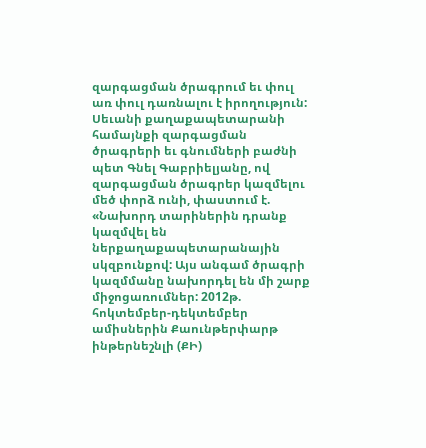զարգացման ծրագրում եւ փուլ առ փուլ դառնալու է իրողություն:
Սեւանի քաղաքապետարանի համայնքի զարգացման ծրագրերի եւ գնումների բաժնի պետ Գնել Գաբրիելյանը, ով զարգացման ծրագրեր կազմելու մեծ փորձ ունի, փաստում է. «Նախորդ տարիներին դրանք կազմվել են ներքաղաքապետարանային սկզբունքով: Այս անգամ ծրագրի կազմմանը նախորդել են մի շարք միջոցառումներ: 2012թ. հոկտեմբեր-դեկտեմբեր ամիսներին Քաունթերփարթ ինթերնեշնլի (ՔԻ)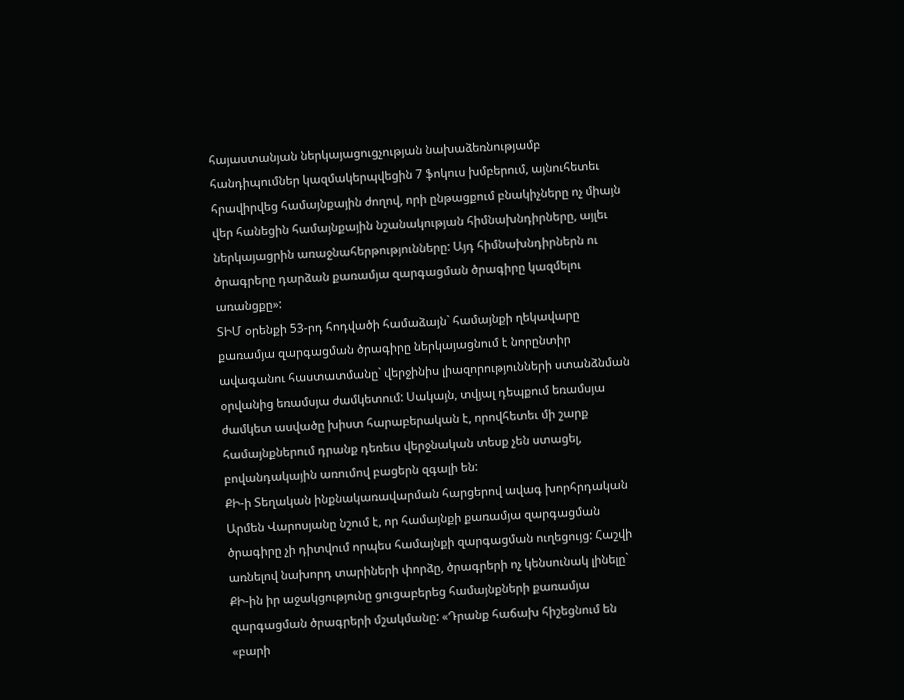հայաստանյան ներկայացուցչության նախաձեռնությամբ հանդիպումներ կազմակերպվեցին 7 ֆոկուս խմբերում, այնուհետեւ հրավիրվեց համայնքային ժողով, որի ընթացքում բնակիչները ոչ միայն վեր հանեցին համայնքային նշանակության հիմնախնդիրները, այլեւ ներկայացրին առաջնահերթությունները: Այդ հիմնախնդիրներն ու ծրագրերը դարձան քառամյա զարգացման ծրագիրը կազմելու առանցքը»:
ՏԻՄ օրենքի 53-րդ հոդվածի համաձայն` համայնքի ղեկավարը քառամյա զարգացման ծրագիրը ներկայացնում է նորընտիր ավագանու հաստատմանը` վերջինիս լիազորությունների ստանձնման օրվանից եռամսյա ժամկետում: Սակայն, տվյալ դեպքում եռամսյա ժամկետ ասվածը խիստ հարաբերական է, որովհետեւ մի շարք համայնքներում դրանք դեռեւս վերջնական տեսք չեն ստացել, բովանդակային առումով բացերն զգալի են:
ՔԻ-ի Տեղական ինքնակառավարման հարցերով ավագ խորհրդական Արմեն Վարոսյանը նշում է, որ համայնքի քառամյա զարգացման ծրագիրը չի դիտվում որպես համայնքի զարգացման ուղեցույց: Հաշվի առնելով նախորդ տարիների փորձը, ծրագրերի ոչ կենսունակ լինելը` ՔԻ-ին իր աջակցությունը ցուցաբերեց համայնքների քառամյա զարգացման ծրագրերի մշակմանը: «Դրանք հաճախ հիշեցնում են «բարի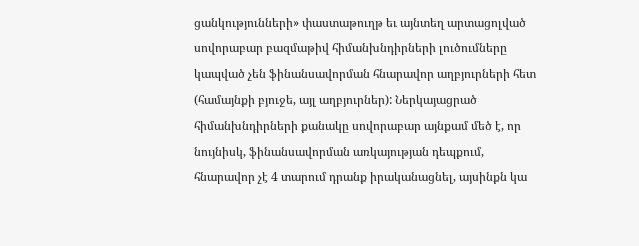ցանկությունների» փաստաթուղթ եւ այնտեղ արտացոլված սովորաբար բազմաթիվ հիմանխնդիրների լուծումները կապված չեն ֆինանսավորման հնարավոր աղբյուրների հետ (համայնքի բյուջե, այլ աղբյուրներ): Ներկայացրած հիմանխնդիրների քանակը սովորաբար այնքամ մեծ է, որ նույնիսկ, ֆինանսավորման առկայության դեպքում, հնարավոր չէ 4 տարում դրանք իրականացնել, այսինքն կա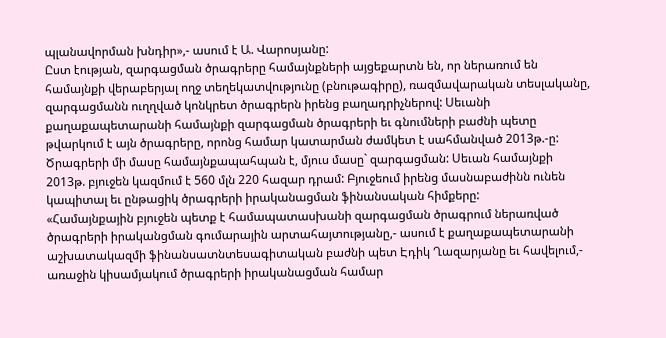պլանավորման խնդիր»,- ասում է Ա. Վարոսյանը:
Ըստ էության, զարգացման ծրագրերը համայնքների այցեքարտն են, որ ներառում են համայնքի վերաբերյալ ողջ տեղեկատվությունը (բնութագիրը), ռազմավարական տեսլականը, զարգացմանն ուղղված կոնկրետ ծրագրերն իրենց բաղադրիչներով: Սեւանի քաղաքապետարանի համայնքի զարգացման ծրագրերի եւ գնումների բաժնի պետը թվարկում է այն ծրագրերը, որոնց համար կատարման ժամկետ է սահմանված 2013թ.-ը: Ծրագրերի մի մասը համայնքապահպան է, մյուս մասը` զարգացման: Սեւան համայնքի 2013թ. բյուջեն կազմում է 560 մլն 220 հազար դրամ: Բյուջեում իրենց մասնաբաժինն ունեն կապիտալ եւ ընթացիկ ծրագրերի իրականացման ֆինանսական հիմքերը:
«Համայնքային բյուջեն պետք է համապատասխանի զարգացման ծրագրում ներառված ծրագրերի իրականցման գումարային արտահայտությանը,- ասում է քաղաքապետարանի աշխատակազմի ֆինանսատնտեսագիտական բաժնի պետ Էդիկ Ղազարյանը եւ հավելում,- առաջին կիսամյակում ծրագրերի իրականացման համար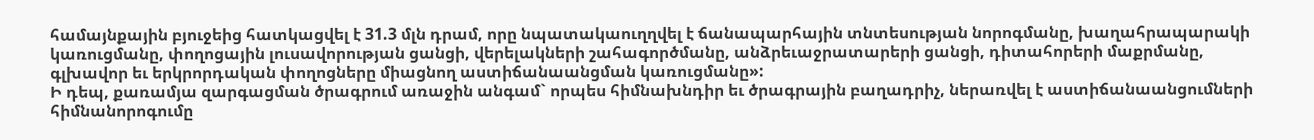համայնքային բյուջեից հատկացվել է 31.3 մլն դրամ, որը նպատակաուղղվել է ճանապարհային տնտեսության նորոգմանը, խաղահրապարակի կառուցմանը, փողոցային լուսավորության ցանցի, վերելակների շահագործմանը, անձրեւաջրատարերի ցանցի, դիտահորերի մաքրմանը, գլխավոր եւ երկրորդական փողոցները միացնող աստիճանաանցման կառուցմանը»:
Ի դեպ, քառամյա զարգացման ծրագրում առաջին անգամ` որպես հիմնախնդիր եւ ծրագրային բաղադրիչ, ներառվել է աստիճանաանցումների հիմնանորոգումը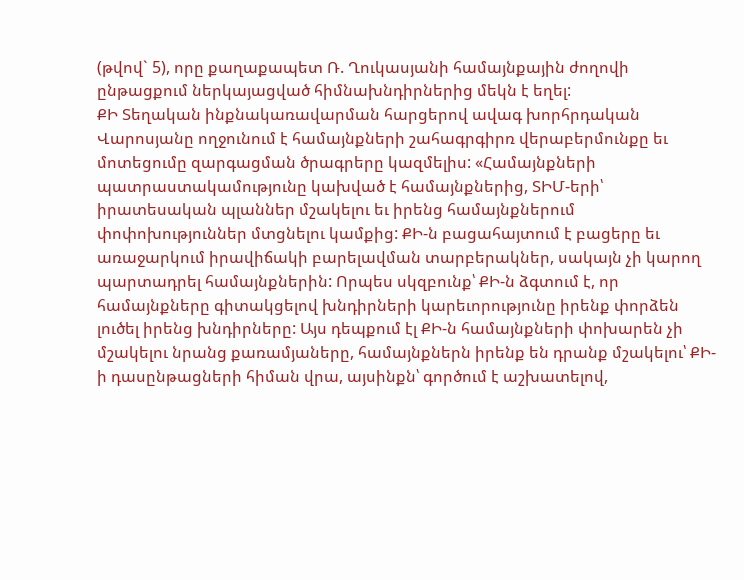(թվով` 5), որը քաղաքապետ Ռ. Ղուկասյանի համայնքային ժողովի ընթացքում ներկայացված հիմնախնդիրներից մեկն է եղել:
ՔԻ Տեղական ինքնակառավարման հարցերով ավագ խորհրդական Վարոսյանը ողջունում է համայնքների շահագրգիրռ վերաբերմունքը եւ մոտեցումը զարգացման ծրագրերը կազմելիս: «Համայնքների պատրաստակամությունը կախված է համայնքներից, ՏԻՄ-երի՝ իրատեսական պլաններ մշակելու եւ իրենց համայնքներում փոփոխություններ մտցնելու կամքից: ՔԻ-ն բացահայտում է բացերը եւ առաջարկում իրավիճակի բարելավման տարբերակներ, սակայն չի կարող պարտադրել համայնքներին: Որպես սկզբունք՝ ՔԻ-ն ձգտում է, որ համայնքները գիտակցելով խնդիրների կարեւորությունը իրենք փորձեն լուծել իրենց խնդիրները: Այս դեպքում էլ ՔԻ-ն համայնքների փոխարեն չի մշակելու նրանց քառամյաները, համայնքներն իրենք են դրանք մշակելու՝ ՔԻ-ի դասընթացների հիման վրա, այսինքն՝ գործում է աշխատելով,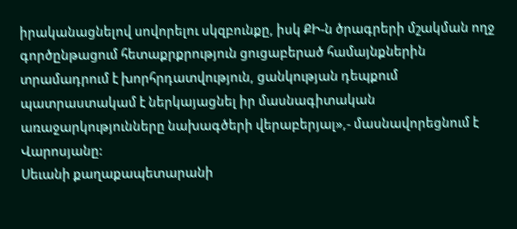իրականացնելով սովորելու սկզբունքը, իսկ ՔԻ-ն ծրագրերի մշակման ողջ գործընթացում հետաքրքրություն ցուցաբերած համայնքներին տրամադրում է խորհրդատվություն, ցանկության դեպքում պատրաստակամ է ներկայացնել իր մասնագիտական առաջարկությունները նախագծերի վերաբերյալ»,- մասնավորեցնում է Վարոսյանը:
Սեւանի քաղաքապետարանի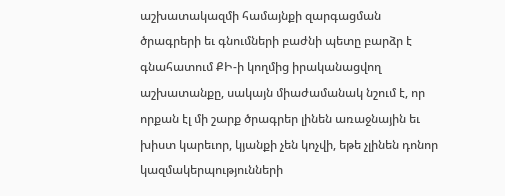աշխատակազմի համայնքի զարգացման ծրագրերի եւ գնումների բաժնի պետը բարձր է գնահատում ՔԻ-ի կողմից իրականացվող աշխատանքը, սակայն միաժամանակ նշում է, որ որքան էլ մի շարք ծրագրեր լինեն առաջնային եւ խիստ կարեւոր, կյանքի չեն կոչվի, եթե չլինեն դոնոր կազմակերպությունների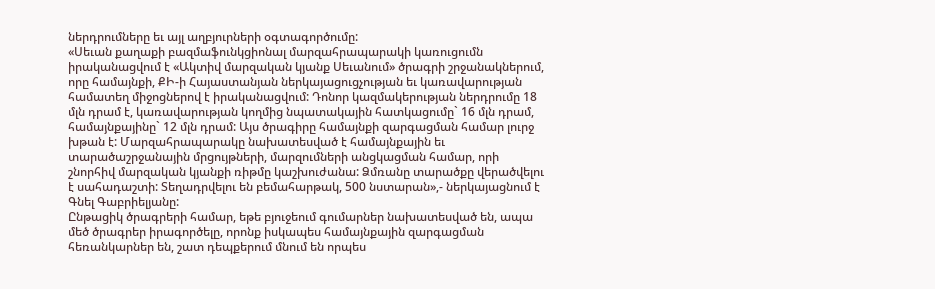ներդրումները եւ այլ աղբյուրների օգտագործումը:
«Սեւան քաղաքի բազմաֆունկցիոնալ մարզահրապարակի կառուցումն իրականացվում է «Ակտիվ մարզական կյանք Սեւանում» ծրագրի շրջանակներում, որը համայնքի, ՔԻ-ի Հայաստանյան ներկայացուցչության եւ կառավարության համատեղ միջոցներով է իրականացվում: Դոնոր կազմակերության ներդրումը 18 մլն դրամ է, կառավարության կողմից նպատակային հատկացումը` 16 մլն դրամ, համայնքայինը` 12 մլն դրամ: Այս ծրագիրը համայնքի զարգացման համար լուրջ խթան է: Մարզահրապարակը նախատեսված է համայնքային եւ տարածաշրջանային մրցույթների, մարզումների անցկացման համար, որի շնորհիվ մարզական կյանքի ռիթմը կաշխուժանա: Ձմռանը տարածքը վերածվելու է սահադաշտի: Տեղադրվելու են բեմահարթակ, 500 նստարան»,- ներկայացնում է Գնել Գաբրիելյանը:
Ընթացիկ ծրագրերի համար, եթե բյուջեում գումարներ նախատեսված են, ապա մեծ ծրագրեր իրագործելը, որոնք իսկապես համայնքային զարգացման հեռանկարներ են, շատ դեպքերում մնում են որպես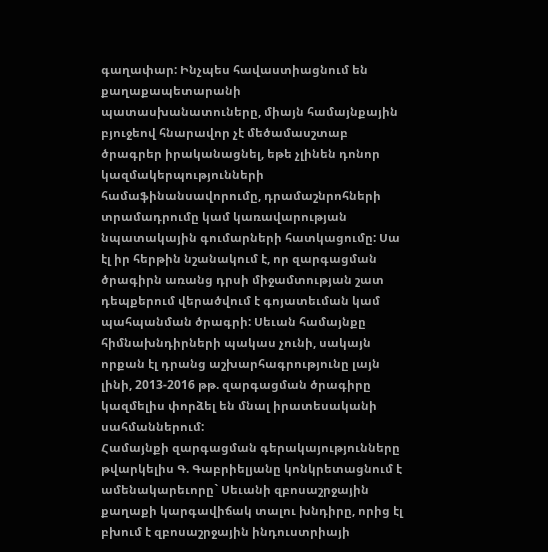գաղափար: Ինչպես հավաստիացնում են քաղաքապետարանի պատասխանատուները, միայն համայնքային բյուջեով հնարավոր չէ մեծամասշտաբ ծրագրեր իրականացնել, եթե չլինեն դոնոր կազմակերպությունների համաֆինանսավորումը, դրամաշնրոհների տրամադրումը կամ կառավարության նպատակային գումարների հատկացումը: Սա էլ իր հերթին նշանակում է, որ զարգացման ծրագիրն առանց դրսի միջամտության շատ դեպքերում վերածվում է գոյատեւման կամ պահպանման ծրագրի: Սեւան համայնքը հիմնախնդիրների պակաս չունի, սակայն որքան էլ դրանց աշխարհագրությունը լայն լինի, 2013-2016 թթ. զարգացման ծրագիրը կազմելիս փորձել են մնալ իրատեսականի սահմաններում:
Համայնքի զարգացման գերակայությունները թվարկելիս Գ. Գաբրիելյանը կոնկրետացնում է ամենակարեւորը` Սեւանի զբոսաշրջային քաղաքի կարգավիճակ տալու խնդիրը, որից էլ բխում է զբոսաշրջային ինդուստրիայի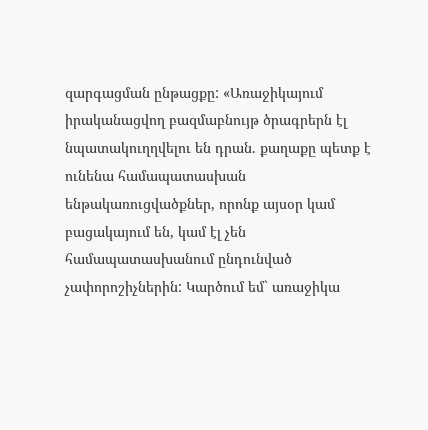զարգացման ընթացքը: «Առաջիկայում իրականացվող բազմաբնույթ ծրագրերն էլ նպատակուղղվելու են դրան. քաղաքը պետք է ունենա համապատասխան ենթակառուցվածքներ, որոնք այսօր կամ բացակայում են, կամ էլ չեն համապատասխանում ընդունված չափորոշիչներին: Կարծում եմ` առաջիկա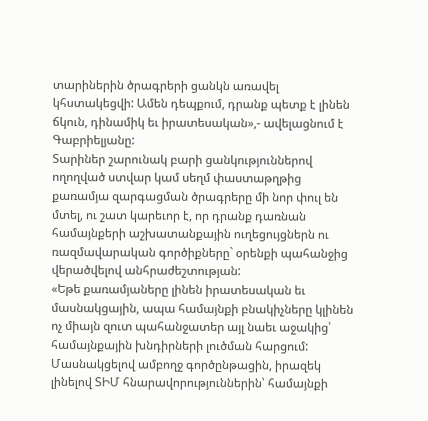տարիներին ծրագրերի ցանկն առավել կհստակեցվի: Ամեն դեպքում, դրանք պետք է լինեն ճկուն, դինամիկ եւ իրատեսական»,- ավելացնում է Գաբրիելյանը:
Տարիներ շարունակ բարի ցանկություններով ողողված ստվար կամ սեղմ փաստաթղթից քառամյա զարգացման ծրագրերը մի նոր փուլ են մտել, ու շատ կարեւոր է, որ դրանք դառնան համայնքերի աշխատանքային ուղեցույցներն ու ռազմավարական գործիքները` օրենքի պահանջից վերածվելով անհրաժեշտության:
«Եթե քառամյաները լինեն իրատեսական եւ մասնակցային, ապա համայնքի բնակիչները կլինեն ոչ միայն զուտ պահանջատեր այլ նաեւ աջակից՝ համայնքային խնդիրների լուծման հարցում: Մասնակցելով ամբողջ գործընթացին, իրազեկ լինելով ՏԻՄ հնարավորություններին՝ համայնքի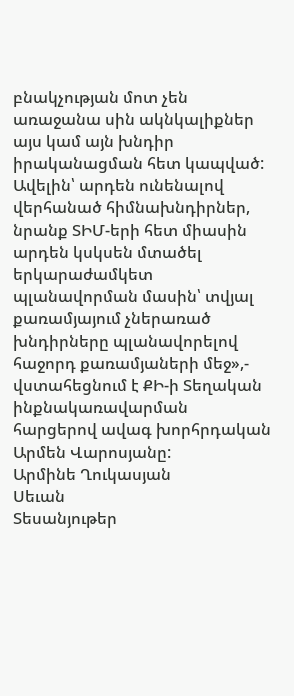բնակչության մոտ չեն առաջանա սին ակնկալիքներ այս կամ այն խնդիր իրականացման հետ կապված: Ավելին՝ արդեն ունենալով վերհանած հիմնախնդիրներ, նրանք ՏԻՄ-երի հետ միասին արդեն կսկսեն մտածել երկարաժամկետ պլանավորման մասին՝ տվյալ քառամյայում չներառած խնդիրները պլանավորելով հաջորդ քառամյաների մեջ»,- վստահեցնում է ՔԻ-ի Տեղական ինքնակառավարման հարցերով ավագ խորհրդական Արմեն Վարոսյանը:
Արմինե Ղուկասյան
Սեւան
Տեսանյութեր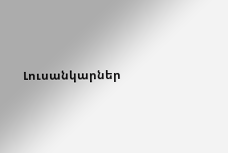Լուսանկարներ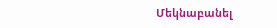Մեկնաբանել